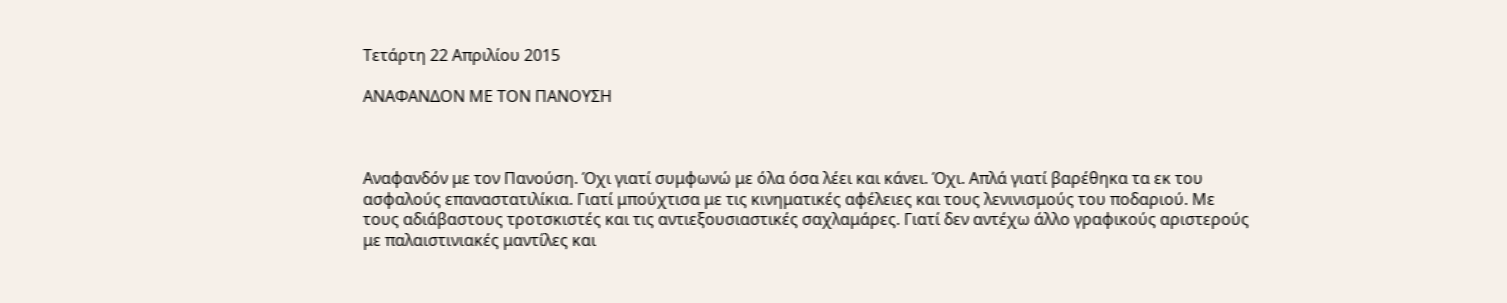Τετάρτη 22 Απριλίου 2015

ΑΝΑΦΑΝΔΟΝ ΜΕ ΤΟΝ ΠΑΝΟΥΣΗ



Αναφανδόν με τον Πανούση. Όχι γιατί συμφωνώ με όλα όσα λέει και κάνει. Όχι. Απλά γιατί βαρέθηκα τα εκ του ασφαλούς επαναστατιλίκια. Γιατί μπούχτισα με τις κινηματικές αφέλειες και τους λενινισμούς του ποδαριού. Με τους αδιάβαστους τροτσκιστές και τις αντιεξουσιαστικές σαχλαμάρες. Γιατί δεν αντέχω άλλο γραφικούς αριστερούς με παλαιστινιακές μαντίλες και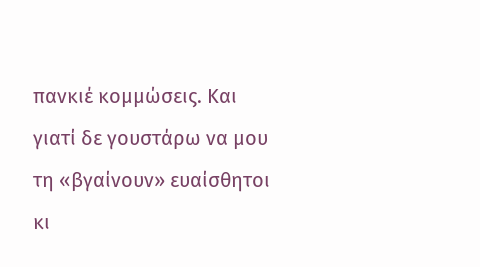πανκιέ κομμώσεις. Και γιατί δε γουστάρω να μου τη «βγαίνουν» ευαίσθητοι κι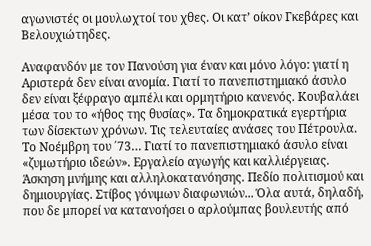αγωνιστές οι μουλωχτοί του χθες. Οι κατ’ οίκον Γκεβάρες και Βελουχιώτηδες.

Αναφανδόν με τον Πανούση για έναν και μόνο λόγο: γιατί η Αριστερά δεν είναι ανομία. Γιατί το πανεπιστημιακό άσυλο δεν είναι ξέφραγο αμπέλι και ορμητήριο κανενός. Κουβαλάει μέσα του το «ήθος της θυσίας». Τα δημοκρατικά εγερτήρια των δίσεκτων χρόνων. Τις τελευταίες ανάσες του Πέτρουλα. Το Νοέμβρη του ΄73… Γιατί το πανεπιστημιακό άσυλο είναι «ζυμωτήριο ιδεών». Εργαλείο αγωγής και καλλιέργειας. Άσκηση μνήμης και αλληλοκατανόησης. Πεδίο πολιτισμού και δημιουργίας. Στίβος γόνιμων διαφωνιών... Όλα αυτά, δηλαδή, που δε μπορεί να κατανοήσει ο αρλούμπας βουλευτής από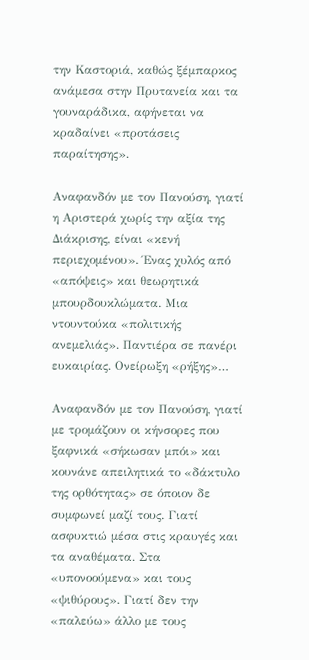την Καστοριά, καθώς ξέμπαρκος ανάμεσα στην Πρυτανεία και τα γουναράδικα, αφήνεται να κραδαίνει «προτάσεις παραίτησης».

Αναφανδόν με τον Πανούση, γιατί η Αριστερά χωρίς την αξία της Διάκρισης, είναι «κενή περιεχομένου». Ένας χυλός από «απόψεις» και θεωρητικά μπουρδουκλώματα. Μια ντουντούκα «πολιτικής ανεμελιάς». Παντιέρα σε πανέρι ευκαιρίας. Ονείρωξη «ρήξης»…

Αναφανδόν με τον Πανούση, γιατί με τρομάζουν οι κήνσορες που ξαφνικά «σήκωσαν μπόι» και κουνάνε απειλητικά το «δάκτυλο της ορθότητας» σε όποιον δε συμφωνεί μαζί τους. Γιατί ασφυκτιώ μέσα στις κραυγές και τα αναθέματα. Στα «υπονοούμενα» και τους «ψιθύρους». Γιατί δεν την «παλεύω» άλλο με τους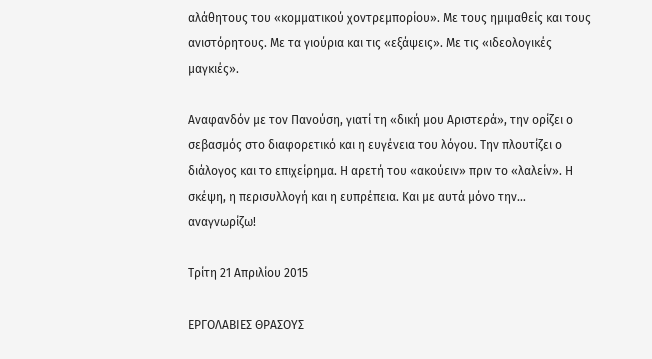αλάθητους του «κομματικού χοντρεμπορίου». Με τους ημιμαθείς και τους ανιστόρητους. Με τα γιούρια και τις «εξάψεις». Με τις «ιδεολογικές μαγκιές».

Αναφανδόν με τον Πανούση, γιατί τη «δική μου Αριστερά», την ορίζει ο σεβασμός στο διαφορετικό και η ευγένεια του λόγου. Την πλουτίζει ο διάλογος και το επιχείρημα. Η αρετή του «ακούειν» πριν το «λαλείν». Η σκέψη, η περισυλλογή και η ευπρέπεια. Και με αυτά μόνο την… αναγνωρίζω!

Τρίτη 21 Απριλίου 2015

ΕΡΓΟΛΑΒΙΕΣ ΘΡΑΣΟΥΣ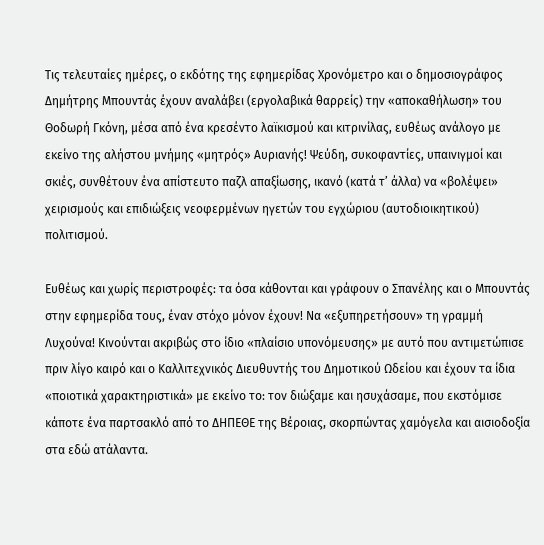Τις τελευταίες ημέρες, ο εκδότης της εφημερίδας Χρονόμετρο και ο δημοσιογράφος Δημήτρης Μπουντάς έχουν αναλάβει (εργολαβικά θαρρείς) την «αποκαθήλωση» του Θοδωρή Γκόνη, μέσα από ένα κρεσέντο λαϊκισμού και κιτρινίλας, ευθέως ανάλογο με εκείνο της αλήστου μνήμης «μητρός» Αυριανής! Ψεύδη, συκοφαντίες, υπαινιγμοί και σκιές, συνθέτουν ένα απίστευτο παζλ απαξίωσης, ικανό (κατά τ’ άλλα) να «βολέψει» χειρισμούς και επιδιώξεις νεοφερμένων ηγετών του εγχώριου (αυτοδιοικητικού) πολιτισμού.

Ευθέως και χωρίς περιστροφές: τα όσα κάθονται και γράφουν ο Σπανέλης και ο Μπουντάς στην εφημερίδα τους, έναν στόχο μόνον έχουν! Να «εξυπηρετήσουν» τη γραμμή Λυχούνα! Κινούνται ακριβώς στο ίδιο «πλαίσιο υπονόμευσης» με αυτό που αντιμετώπισε πριν λίγο καιρό και ο Καλλιτεχνικός Διευθυντής του Δημοτικού Ωδείου και έχουν τα ίδια «ποιοτικά χαρακτηριστικά» με εκείνο το: τον διώξαμε και ησυχάσαμε, που εκστόμισε κάποτε ένα παρτσακλό από το ΔΗΠΕΘΕ της Βέροιας, σκορπώντας χαμόγελα και αισιοδοξία στα εδώ ατάλαντα.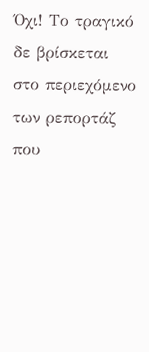Όχι! Το τραγικό δε βρίσκεται στο περιεχόμενο των ρεπορτάζ που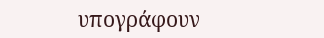υπογράφουν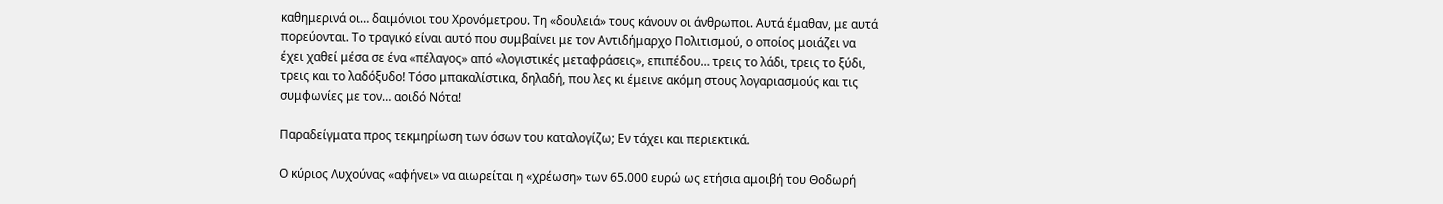καθημερινά οι… δαιμόνιοι του Χρονόμετρου. Τη «δουλειά» τους κάνουν οι άνθρωποι. Αυτά έμαθαν, με αυτά πορεύονται. Το τραγικό είναι αυτό που συμβαίνει με τον Αντιδήμαρχο Πολιτισμού, ο οποίος μοιάζει να έχει χαθεί μέσα σε ένα «πέλαγος» από «λογιστικές μεταφράσεις», επιπέδου… τρεις το λάδι, τρεις το ξύδι, τρεις και το λαδόξυδο! Τόσο μπακαλίστικα, δηλαδή, που λες κι έμεινε ακόμη στους λογαριασμούς και τις συμφωνίες με τον… αοιδό Νότα!

Παραδείγματα προς τεκμηρίωση των όσων του καταλογίζω; Εν τάχει και περιεκτικά.

Ο κύριος Λυχούνας «αφήνει» να αιωρείται η «χρέωση» των 65.000 ευρώ ως ετήσια αμοιβή του Θοδωρή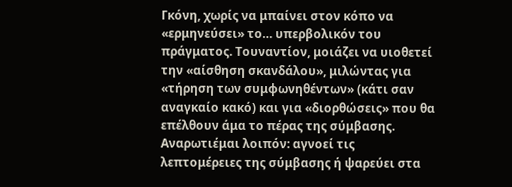Γκόνη, χωρίς να μπαίνει στον κόπο να «ερμηνεύσει» το… υπερβολικόν του πράγματος. Τουναντίον, μοιάζει να υιοθετεί την «αίσθηση σκανδάλου», μιλώντας για «τήρηση των συμφωνηθέντων» (κάτι σαν αναγκαίο κακό) και για «διορθώσεις» που θα επέλθουν άμα το πέρας της σύμβασης. Αναρωτιέμαι λοιπόν: αγνοεί τις λεπτομέρειες της σύμβασης ή ψαρεύει στα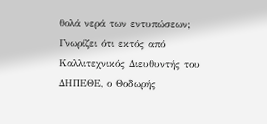θολά νερά των εντυπώσεων; Γνωρίζει ότι εκτός από Καλλιτεχνικός Διευθυντής του ΔΗΠΕΘΕ, ο Θοδωρής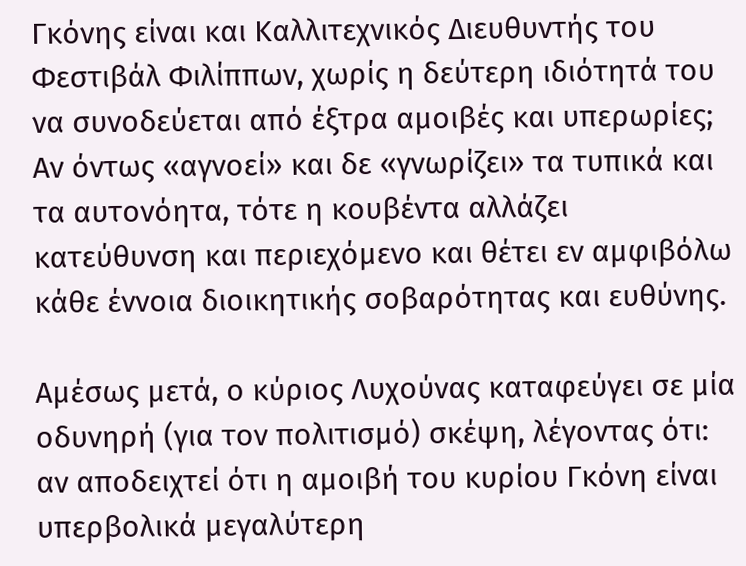Γκόνης είναι και Καλλιτεχνικός Διευθυντής του Φεστιβάλ Φιλίππων, χωρίς η δεύτερη ιδιότητά του να συνοδεύεται από έξτρα αμοιβές και υπερωρίες; Αν όντως «αγνοεί» και δε «γνωρίζει» τα τυπικά και τα αυτονόητα, τότε η κουβέντα αλλάζει κατεύθυνση και περιεχόμενο και θέτει εν αμφιβόλω κάθε έννοια διοικητικής σοβαρότητας και ευθύνης.

Αμέσως μετά, ο κύριος Λυχούνας καταφεύγει σε μία οδυνηρή (για τον πολιτισμό) σκέψη, λέγοντας ότι: αν αποδειχτεί ότι η αμοιβή του κυρίου Γκόνη είναι υπερβολικά μεγαλύτερη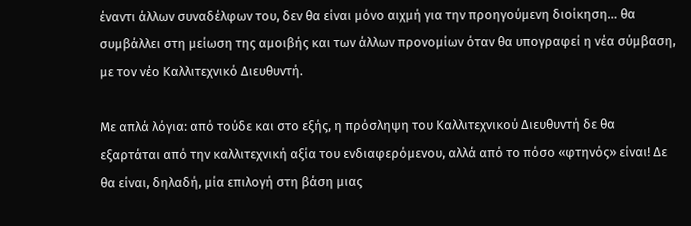έναντι άλλων συναδέλφων του, δεν θα είναι μόνο αιχμή για την προηγούμενη διοίκηση… θα συμβάλλει στη μείωση της αμοιβής και των άλλων προνομίων όταν θα υπογραφεί η νέα σύμβαση, με τον νέο Καλλιτεχνικό Διευθυντή.

Με απλά λόγια: από τούδε και στο εξής, η πρόσληψη του Καλλιτεχνικού Διευθυντή δε θα εξαρτάται από την καλλιτεχνική αξία του ενδιαφερόμενου, αλλά από το πόσο «φτηνός» είναι! Δε θα είναι, δηλαδή, μία επιλογή στη βάση μιας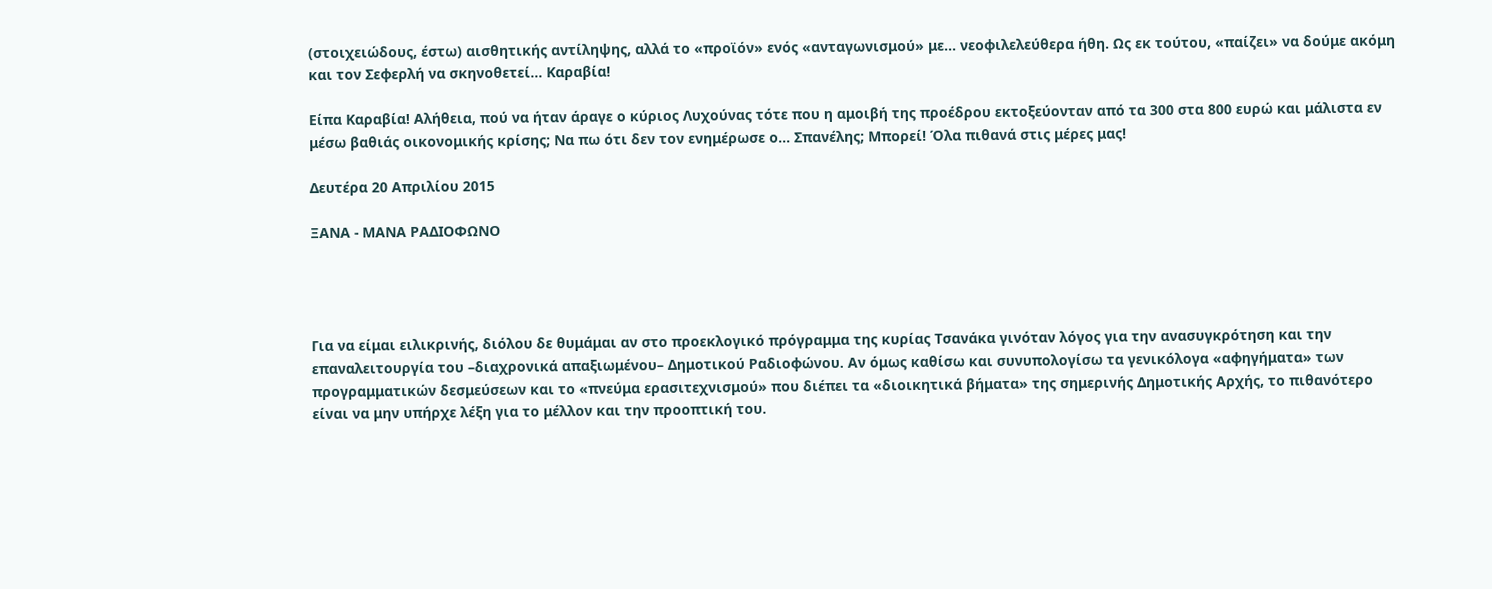(στοιχειώδους, έστω) αισθητικής αντίληψης, αλλά το «προϊόν» ενός «ανταγωνισμού» με… νεοφιλελεύθερα ήθη. Ως εκ τούτου, «παίζει» να δούμε ακόμη και τον Σεφερλή να σκηνοθετεί… Καραβία!

Είπα Καραβία! Αλήθεια, πού να ήταν άραγε ο κύριος Λυχούνας τότε που η αμοιβή της προέδρου εκτοξεύονταν από τα 300 στα 800 ευρώ και μάλιστα εν μέσω βαθιάς οικονομικής κρίσης; Να πω ότι δεν τον ενημέρωσε ο… Σπανέλης; Μπορεί! Όλα πιθανά στις μέρες μας!

Δευτέρα 20 Απριλίου 2015

ΞΑΝΑ - ΜΑΝΑ ΡΑΔΙΟΦΩΝΟ




Για να είμαι ειλικρινής, διόλου δε θυμάμαι αν στο προεκλογικό πρόγραμμα της κυρίας Τσανάκα γινόταν λόγος για την ανασυγκρότηση και την επαναλειτουργία του –διαχρονικά απαξιωμένου– Δημοτικού Ραδιοφώνου. Αν όμως καθίσω και συνυπολογίσω τα γενικόλογα «αφηγήματα» των προγραμματικών δεσμεύσεων και το «πνεύμα ερασιτεχνισμού» που διέπει τα «διοικητικά βήματα» της σημερινής Δημοτικής Αρχής, το πιθανότερο είναι να μην υπήρχε λέξη για το μέλλον και την προοπτική του.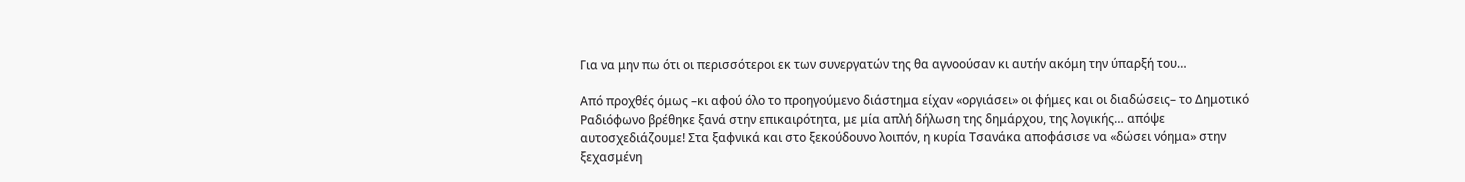Για να μην πω ότι οι περισσότεροι εκ των συνεργατών της θα αγνοούσαν κι αυτήν ακόμη την ύπαρξή του…

Από προχθές όμως –κι αφού όλο το προηγούμενο διάστημα είχαν «οργιάσει» οι φήμες και οι διαδώσεις– το Δημοτικό Ραδιόφωνο βρέθηκε ξανά στην επικαιρότητα, με μία απλή δήλωση της δημάρχου, της λογικής… απόψε αυτοσχεδιάζουμε! Στα ξαφνικά και στο ξεκούδουνο λοιπόν, η κυρία Τσανάκα αποφάσισε να «δώσει νόημα» στην ξεχασμένη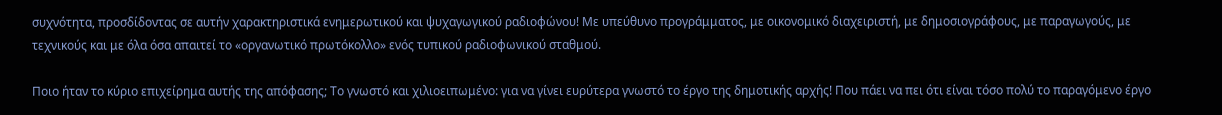συχνότητα, προσδίδοντας σε αυτήν χαρακτηριστικά ενημερωτικού και ψυχαγωγικού ραδιοφώνου! Με υπεύθυνο προγράμματος, με οικονομικό διαχειριστή, με δημοσιογράφους, με παραγωγούς, με τεχνικούς και με όλα όσα απαιτεί το «οργανωτικό πρωτόκολλο» ενός τυπικού ραδιοφωνικού σταθμού.

Ποιο ήταν το κύριο επιχείρημα αυτής της απόφασης; Το γνωστό και χιλιοειπωμένο: για να γίνει ευρύτερα γνωστό το έργο της δημοτικής αρχής! Που πάει να πει ότι είναι τόσο πολύ το παραγόμενο έργο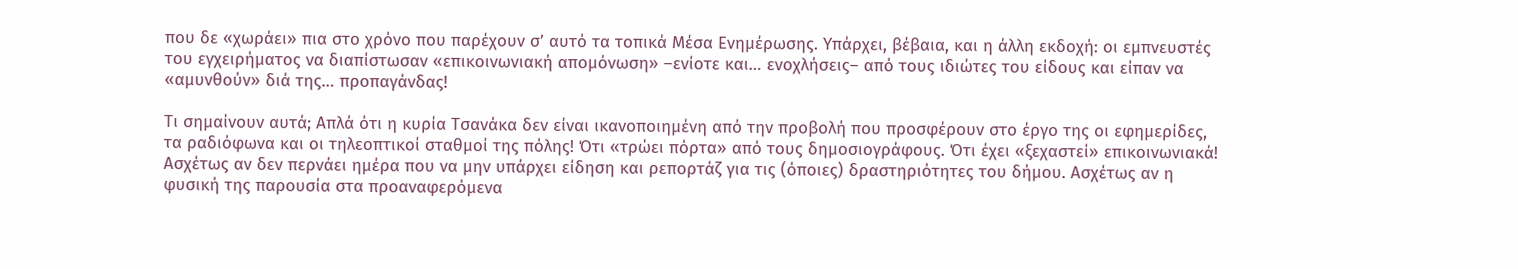που δε «χωράει» πια στο χρόνο που παρέχουν σ’ αυτό τα τοπικά Μέσα Ενημέρωσης. Υπάρχει, βέβαια, και η άλλη εκδοχή: οι εμπνευστές του εγχειρήματος να διαπίστωσαν «επικοινωνιακή απομόνωση» –ενίοτε και… ενοχλήσεις– από τους ιδιώτες του είδους και είπαν να «αμυνθούν» διά της… προπαγάνδας!

Τι σημαίνουν αυτά; Απλά ότι η κυρία Τσανάκα δεν είναι ικανοποιημένη από την προβολή που προσφέρουν στο έργο της οι εφημερίδες, τα ραδιόφωνα και οι τηλεοπτικοί σταθμοί της πόλης! Ότι «τρώει πόρτα» από τους δημοσιογράφους. Ότι έχει «ξεχαστεί» επικοινωνιακά! Ασχέτως αν δεν περνάει ημέρα που να μην υπάρχει είδηση και ρεπορτάζ για τις (όποιες) δραστηριότητες του δήμου. Ασχέτως αν η φυσική της παρουσία στα προαναφερόμενα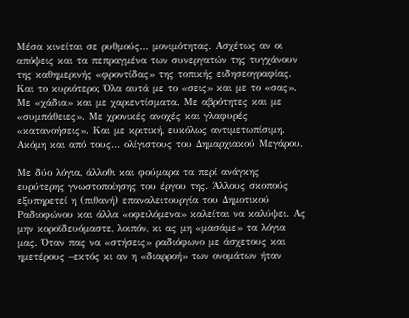Μέσα κινείται σε ρυθμούς… μονιμότητας. Ασχέτως αν οι απόψεις και τα πεπραγμένα των συνεργατών της τυγχάνουν της καθημερινής «φροντίδας» της τοπικής ειδησεογραφίας. Και το κυριότερο; Όλα αυτά με το «σεις» και με το «σας». Με «χάδια» και με χαριεντίσματα. Με αβρότητες και με «συμπάθειες». Με χρονικές ανοχές και γλαφυρές «κατανοήσεις». Και με κριτική, ευκόλως αντιμετωπίσιμη. Ακόμη και από τους… ολίγιστους του Δημαρχιακού Μεγάρου.

Με δύο λόγια, άλλοθι και φούμαρα τα περί ανάγκης ευρύτερης γνωστοποίησης του έργου της. Άλλους σκοπούς εξυπηρετεί η (πιθανή) επαναλειτουργία του Δημοτικού Ραδιοφώνου και άλλα «οφειλόμενα» καλείται να καλύψει. Ας μην κοροϊδευόμαστε, λοιπόν, κι ας μη «μασάμε» τα λόγια μας. Όταν πας να «στήσεις» ραδιόφωνο με άσχετους και ημετέρους –εκτός κι αν η «διαρροή» των ονομάτων ήταν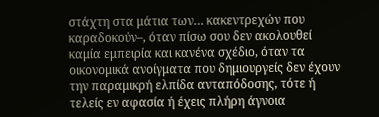στάχτη στα μάτια των… κακεντρεχών που καραδοκούν–, όταν πίσω σου δεν ακολουθεί καμία εμπειρία και κανένα σχέδιο, όταν τα οικονομικά ανοίγματα που δημιουργείς δεν έχουν την παραμικρή ελπίδα ανταπόδοσης, τότε ή τελείς εν αφασία ή έχεις πλήρη άγνοια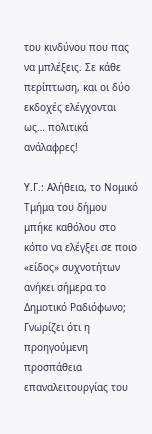του κινδύνου που πας να μπλέξεις. Σε κάθε περίπτωση, και οι δύο εκδοχές ελέγχονται ως… πολιτικά ανάλαφρες!

Υ.Γ.: Αλήθεια, το Νομικό Τμήμα του δήμου μπήκε καθόλου στο κόπο να ελέγξει σε ποιο «είδος» συχνοτήτων ανήκει σήμερα το Δημοτικό Ραδιόφωνο; Γνωρίζει ότι η προηγούμενη προσπάθεια επαναλειτουργίας του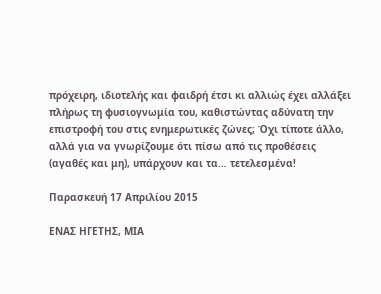πρόχειρη, ιδιοτελής και φαιδρή έτσι κι αλλιώς έχει αλλάξει πλήρως τη φυσιογνωμία του, καθιστώντας αδύνατη την επιστροφή του στις ενημερωτικές ζώνες; Όχι τίποτε άλλο, αλλά για να γνωρίζουμε ότι πίσω από τις προθέσεις (αγαθές και μη), υπάρχουν και τα… τετελεσμένα!

Παρασκευή 17 Απριλίου 2015

ΕΝΑΣ ΗΓΕΤΗΣ, ΜΙΑ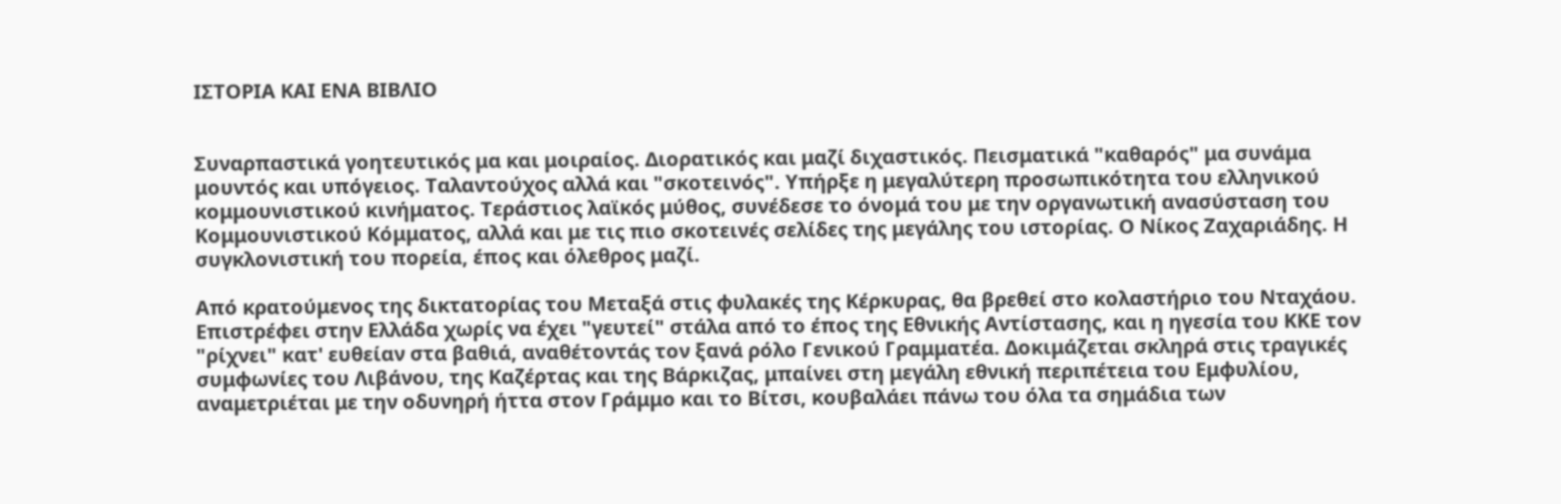ΙΣΤΟΡΙΑ ΚΑΙ ΕΝΑ ΒΙΒΛΙΟ


Συναρπαστικά γοητευτικός μα και μοιραίος. Διορατικός και μαζί διχαστικός. Πεισματικά "καθαρός" μα συνάμα μουντός και υπόγειος. Ταλαντούχος αλλά και "σκοτεινός". Υπήρξε η μεγαλύτερη προσωπικότητα του ελληνικού κομμουνιστικού κινήματος. Τεράστιος λαϊκός μύθος, συνέδεσε το όνομά του με την οργανωτική ανασύσταση του Κομμουνιστικού Κόμματος, αλλά και με τις πιο σκοτεινές σελίδες της μεγάλης του ιστορίας. Ο Νίκος Ζαχαριάδης. Η συγκλονιστική του πορεία, έπος και όλεθρος μαζί.

Από κρατούμενος της δικτατορίας του Μεταξά στις φυλακές της Κέρκυρας, θα βρεθεί στο κολαστήριο του Νταχάου. Επιστρέφει στην Ελλάδα χωρίς να έχει "γευτεί" στάλα από το έπος της Εθνικής Αντίστασης, και η ηγεσία του ΚΚΕ τον "ρίχνει" κατ' ευθείαν στα βαθιά, αναθέτοντάς τον ξανά ρόλο Γενικού Γραμματέα. Δοκιμάζεται σκληρά στις τραγικές συμφωνίες του Λιβάνου, της Καζέρτας και της Βάρκιζας, μπαίνει στη μεγάλη εθνική περιπέτεια του Εμφυλίου, αναμετριέται με την οδυνηρή ήττα στον Γράμμο και το Βίτσι, κουβαλάει πάνω του όλα τα σημάδια των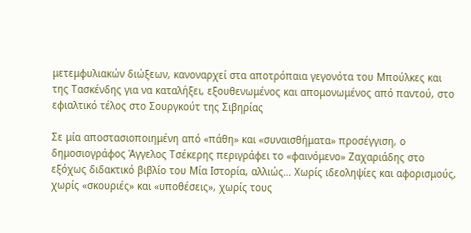μετεμφυλιακών διώξεων, κανοναρχεί στα αποτρόπαια γεγονότα του Μπούλκες και της Τασκένδης για να καταλήξει, εξουθενωμένος και απομονωμένος από παντού, στο εφιαλτικό τέλος στο Σουργκούτ της Σιβηρίας

Σε μία αποστασιοποιημένη από «πάθη» και «συναισθήματα» προσέγγιση, ο δημοσιογράφος Άγγελος Τσέκερης περιγράφει το «φαινόμενο» Ζαχαριάδης στο εξόχως διδακτικό βιβλίο του Μία Ιστορία, αλλιώς… Χωρίς ιδεοληψίες και αφορισμούς, χωρίς «σκουριές» και «υποθέσεις», χωρίς τους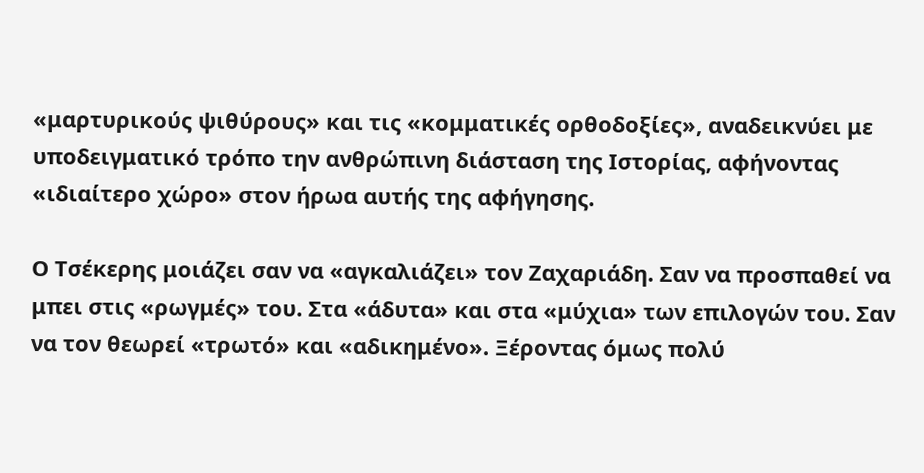«μαρτυρικούς ψιθύρους» και τις «κομματικές ορθοδοξίες», αναδεικνύει με υποδειγματικό τρόπο την ανθρώπινη διάσταση της Ιστορίας, αφήνοντας «ιδιαίτερο χώρο» στον ήρωα αυτής της αφήγησης.

Ο Τσέκερης μοιάζει σαν να «αγκαλιάζει» τον Ζαχαριάδη. Σαν να προσπαθεί να μπει στις «ρωγμές» του. Στα «άδυτα» και στα «μύχια» των επιλογών του. Σαν να τον θεωρεί «τρωτό» και «αδικημένο». Ξέροντας όμως πολύ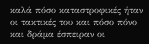καλά πόσο καταστροφικές ήταν οι τακτικές του και πόσο πόνο και δράμα έσπειραν οι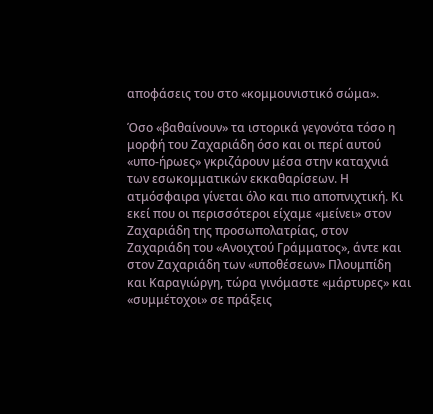αποφάσεις του στο «κομμουνιστικό σώμα».

Όσο «βαθαίνουν» τα ιστορικά γεγονότα τόσο η μορφή του Ζαχαριάδη όσο και οι περί αυτού «υπο-ήρωες» γκριζάρουν μέσα στην καταχνιά των εσωκομματικών εκκαθαρίσεων. Η ατμόσφαιρα γίνεται όλο και πιο αποπνιχτική. Κι εκεί που οι περισσότεροι είχαμε «μείνει» στον Ζαχαριάδη της προσωπολατρίας, στον Ζαχαριάδη του «Ανοιχτού Γράμματος», άντε και στον Ζαχαριάδη των «υποθέσεων» Πλουμπίδη και Καραγιώργη, τώρα γινόμαστε «μάρτυρες» και «συμμέτοχοι» σε πράξεις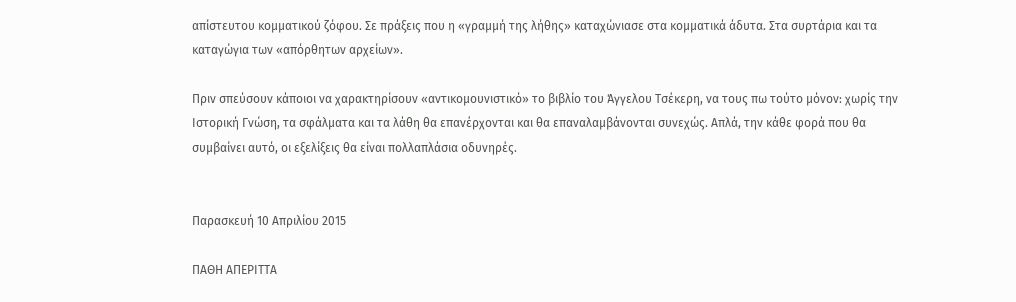απίστευτου κομματικού ζόφου. Σε πράξεις που η «γραμμή της λήθης» καταχώνιασε στα κομματικά άδυτα. Στα συρτάρια και τα καταγώγια των «απόρθητων αρχείων».

Πριν σπεύσουν κάποιοι να χαρακτηρίσουν «αντικομουνιστικό» το βιβλίο του Άγγελου Τσέκερη, να τους πω τούτο μόνον: χωρίς την Ιστορική Γνώση, τα σφάλματα και τα λάθη θα επανέρχονται και θα επαναλαμβάνονται συνεχώς. Απλά, την κάθε φορά που θα συμβαίνει αυτό, οι εξελίξεις θα είναι πολλαπλάσια οδυνηρές.


Παρασκευή 10 Απριλίου 2015

ΠΑΘΗ ΑΠΕΡΙΤΤΑ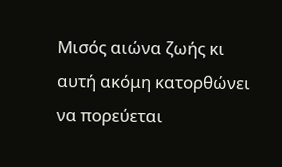Μισός αιώνα ζωής κι αυτή ακόμη κατορθώνει να πορεύεται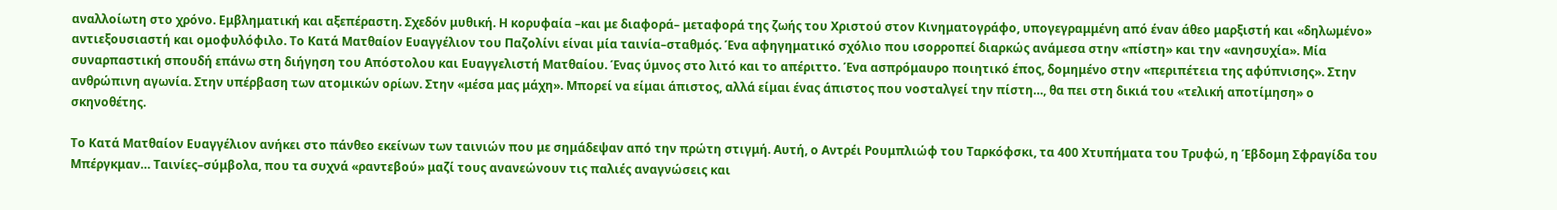αναλλοίωτη στο χρόνο. Εμβληματική και αξεπέραστη. Σχεδόν μυθική. Η κορυφαία –και με διαφορά– μεταφορά της ζωής του Χριστού στον Κινηματογράφο, υπογεγραμμένη από έναν άθεο μαρξιστή και «δηλωμένο» αντιεξουσιαστή και ομοφυλόφιλο. Το Κατά Ματθαίον Ευαγγέλιον του Παζολίνι είναι μία ταινία–σταθμός. Ένα αφηγηματικό σχόλιο που ισορροπεί διαρκώς ανάμεσα στην «πίστη» και την «ανησυχία». Μία συναρπαστική σπουδή επάνω στη διήγηση του Απόστολου και Ευαγγελιστή Ματθαίου. Ένας ύμνος στο λιτό και το απέριττο. Ένα ασπρόμαυρο ποιητικό έπος, δομημένο στην «περιπέτεια της αφύπνισης». Στην ανθρώπινη αγωνία. Στην υπέρβαση των ατομικών ορίων. Στην «μέσα μας μάχη». Μπορεί να είμαι άπιστος, αλλά είμαι ένας άπιστος που νοσταλγεί την πίστη…, θα πει στη δικιά του «τελική αποτίμηση» ο σκηνοθέτης.

Το Κατά Ματθαίον Ευαγγέλιον ανήκει στο πάνθεο εκείνων των ταινιών που με σημάδεψαν από την πρώτη στιγμή. Αυτή, ο Αντρέι Ρουμπλιώφ του Ταρκόφσκι, τα 400 Χτυπήματα του Τρυφώ, η Έβδομη Σφραγίδα του Μπέργκμαν… Ταινίες–σύμβολα, που τα συχνά «ραντεβού» μαζί τους ανανεώνουν τις παλιές αναγνώσεις και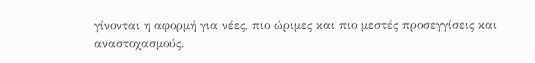γίνονται η αφορμή για νέες, πιο ώριμες και πιο μεστές προσεγγίσεις και αναστοχασμούς.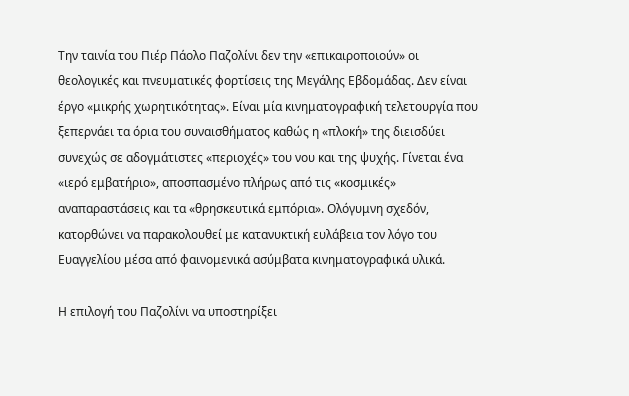Την ταινία του Πιέρ Πάολο Παζολίνι δεν την «επικαιροποιούν» οι θεολογικές και πνευματικές φορτίσεις της Μεγάλης Εβδομάδας. Δεν είναι έργο «μικρής χωρητικότητας». Είναι μία κινηματογραφική τελετουργία που ξεπερνάει τα όρια του συναισθήματος καθώς η «πλοκή» της διεισδύει συνεχώς σε αδογμάτιστες «περιοχές» του νου και της ψυχής. Γίνεται ένα «ιερό εμβατήριο», αποσπασμένο πλήρως από τις «κοσμικές» αναπαραστάσεις και τα «θρησκευτικά εμπόρια». Ολόγυμνη σχεδόν, κατορθώνει να παρακολουθεί με κατανυκτική ευλάβεια τον λόγο του Ευαγγελίου μέσα από φαινομενικά ασύμβατα κινηματογραφικά υλικά.

Η επιλογή του Παζολίνι να υποστηρίξει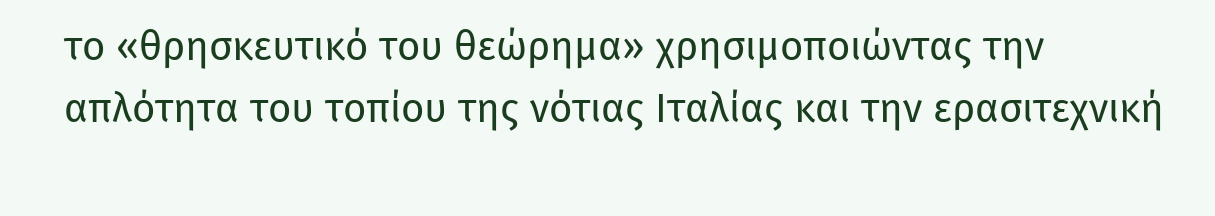το «θρησκευτικό του θεώρημα» χρησιμοποιώντας την απλότητα του τοπίου της νότιας Ιταλίας και την ερασιτεχνική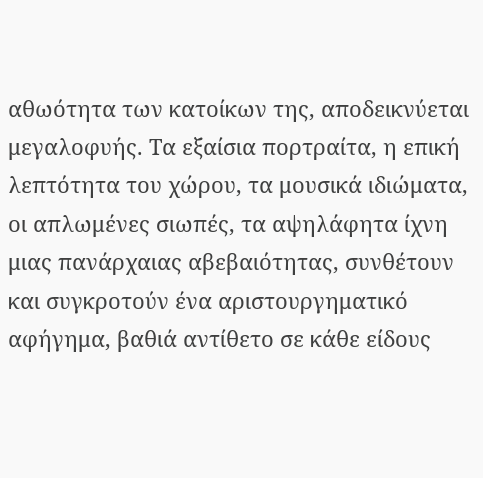αθωότητα των κατοίκων της, αποδεικνύεται μεγαλοφυής. Τα εξαίσια πορτραίτα, η επική λεπτότητα του χώρου, τα μουσικά ιδιώματα, οι απλωμένες σιωπές, τα αψηλάφητα ίχνη μιας πανάρχαιας αβεβαιότητας, συνθέτουν και συγκροτούν ένα αριστουργηματικό αφήγημα, βαθιά αντίθετο σε κάθε είδους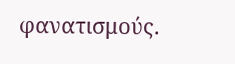φανατισμούς.